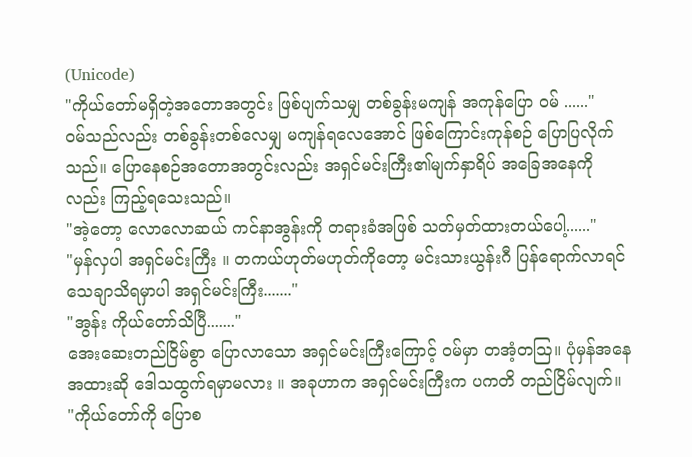(Unicode)
"ကိုယ်တော်မရှိတဲ့အတောအတွင်း ဖြစ်ပျက်သမျှ တစ်ခွန်းမကျန် အကုန်ပြော ဝမ် ......"
ဝမ်သည်လည်း တစ်ခွန်းတစ်လေမျှ မကျန်ရလေအောင် ဖြစ်ကြောင်းကုန်စဉ် ပြောပြလိုက်သည်။ ပြောနေစဉ်အတောအတွင်းလည်း အရှင်မင်းကြီး၏မျက်နှာရိပ် အခြေအနေကိုလည်း ကြည့်ရသေးသည်။
"အဲ့တော့ လောလောဆယ် ကင်နာအွန်းကို တရားခံအဖြစ် သတ်မှတ်ထားတယ်ပေါ့......"
"မှန်လှပါ အရှင်မင်းကြီး ။ တကယ်ဟုတ်မဟုတ်ကိုတော့ မင်းသားယွန်းဂီ ပြန်ရောက်လာရင် သေချာသိရမှာပါ အရှင်မင်းကြီး......."
"အွန်း ကိုယ်တော်သိပြီ......."
အေးဆေးတည်ငြိမ်စွာ ပြောလာသော အရှင်မင်းကြီးကြောင့် ဝမ်မှာ တအံ့တဩ။ ပုံမှန်အနေအထားဆို ဒေါသထွက်ရမှာမလား ။ အခုဟာက အရှင်မင်းကြီးက ပကတိ တည်ငြိမ်လျက်။
"ကိုယ်တော်ကို ပြောစ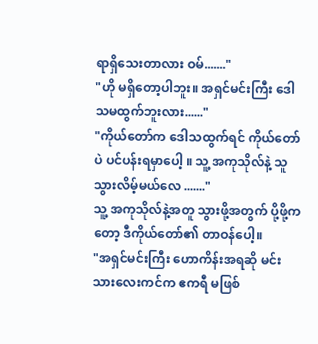ရာရှိသေးတာလား ဝမ်......."
"ဟို မရှိတော့ပါဘူး။ အရှင်မင်းကြီး ဒေါသမထွက်ဘူးလား......"
"ကိုယ်တော်က ဒေါသထွက်ရင် ကိုယ်တော်ပဲ ပင်ပန်းရမှာပေါ့ ။ သူ့ အကုသိုလ်နဲ့ သူ သွားလိမ့်မယ်လေ ......."
သူ့ အကုသိုလ်နဲ့အတူ သွားဖို့အတွက် ပို့ဖို့ကတော့ ဒီကိုယ်တော်၏ တာဝန်ပေါ့။
"အရှင်မင်းကြီး ဟောကိန်းအရဆို မင်းသားလေးကင်က ဧကရီ မဖြစ်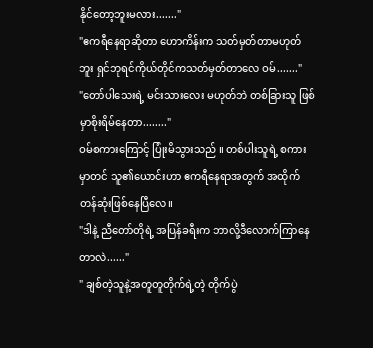နိုင်တော့ဘူးမလား......."
"ဧကရီနေရာဆိုတာ ဟောကိန်းက သတ်မှတ်တာမဟုတ်ဘူး ရှင်ဘုရင်ကိုယ်တိုင်ကသတ်မှတ်တာလေ ဝမ်......."
"တော်ပါသေးရဲ့ မင်းသားလေး မဟုတ်ဘဲ တစ်ခြားသူ ဖြစ်မှာစိုးရိမ်နေတာ........"
ဝမ်စကားကြောင့် ပြုံးမိသွားသည် ။ တစ်ပါးသူရဲ့ စကားမှာတင် သူ၏ယောင်းဟာ ဧကရီနေရာအတွက် အထိုက်တန်ဆုံးဖြစ်နေပြီလေ။
"ဒါနဲ့ ညီတော်တိုရဲ့ အပြန်ခရီးက ဘာလို့ဒီလောက်ကြာနေတာလဲ......"
" ချစ်တဲ့သူနဲ့အတူတူတိုက်ရဲ့တဲ့ တိုက်ပွဲ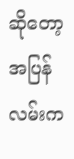ဆိုတော့ အပြန်လမ်းက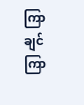ကြာချင်ကြာ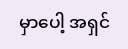မှာပေါ့ အရှင်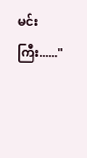မင်းကြီး......"